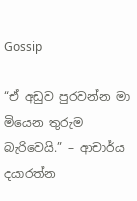Gossip

“ඒ අඩුව පුරවන්න මා මියෙන තුරුම බැරිවෙයි.” – ආචාර්ය දයාරත්න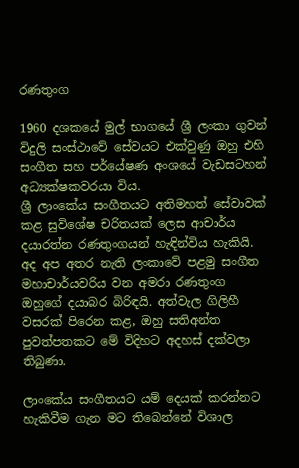රණතුංග

1960 දශකයේ මුල් භාගයේ ශ්‍රී ලංකා ගුවන් විදුලි සංස්ථාවේ සේවයට එක්වුණු ඔහු එහි සංගීත සහ පර්යේෂණ අංශයේ වැඩසටහන් අධ්‍යක්ෂකවරයා විය.
ශ්‍රී ලාංකේය සංගීතයට අතිමහත් සේවාවක් කළ සුවිශේෂ චරිතයක් ලෙස ආචාර්ය දයාරත්න රණතුංගයන් හැඳින්විය හැකියි.
අද අප අතර නැති ලංකාවේ පළමු සංගීත මහාචාර්යවරිය වන අමරා රණතුංග ඔහුගේ දයාබර බිරිඳයි. අත්වැල ගිලිහී වසරක් පිරෙන කළ, ඔහු සතිඅන්ත පුවත්පතකට මේ විදිහට අදහස් දක්වලා තිබුණා.

ලාංකේය සංගීතයට යම් දෙයක් කරන්නට හැකිවීම ගැන මට තිබෙන්නේ විශාල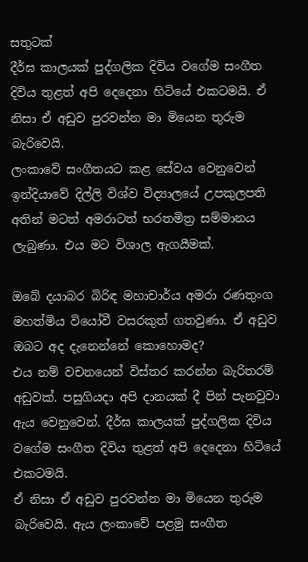සතුටක්
දීර්ඝ කාලයක් පුද්ගලික දිවිය වගේම සංගීත දිවිය තුළත් අපි දෙදෙනා හිටියේ එකටමයි. ඒ නිසා ඒ අඩුව පුරවන්න මා මියෙන තුරුම බැරිවෙයි.
ලංකාවේ සංගීතයට කළ සේවය වෙනුවෙන් ඉන්දියාවේ දිල්ලි විශ්ව විද්‍යාලයේ උපකුලපති අතින් මටත් අමරාටත් භරතමිත්‍ර සම්මානය ලැබුණා. එය මට විශාල ඇගයීමක්.

ඔබේ දයාබර බිරිඳ මහාචාර්ය අමරා රණතුංග මහත්මිය වියෝවී වසරකුත් ගතවුණා. ඒ අඩුව ඔබට අද දැනෙන්නේ කොහොමද?
එය නම් වචනයෙන් විස්තර කරන්න බැරිතරම් අඩුවක්. පසුගියදා අපි දානයක් දී පින් පැනවුවා ඇය වෙනුවෙන්. දීර්ඝ කාලයක් පුද්ගලික දිවිය වගේම සංගීත දිවිය තුළත් අපි දෙදෙනා හිටියේ එකටමයි.
ඒ නිසා ඒ අඩුව පුරවන්න මා මියෙන තුරුම බැරිවෙයි. ඇය ලංකාවේ පළමු සංගීත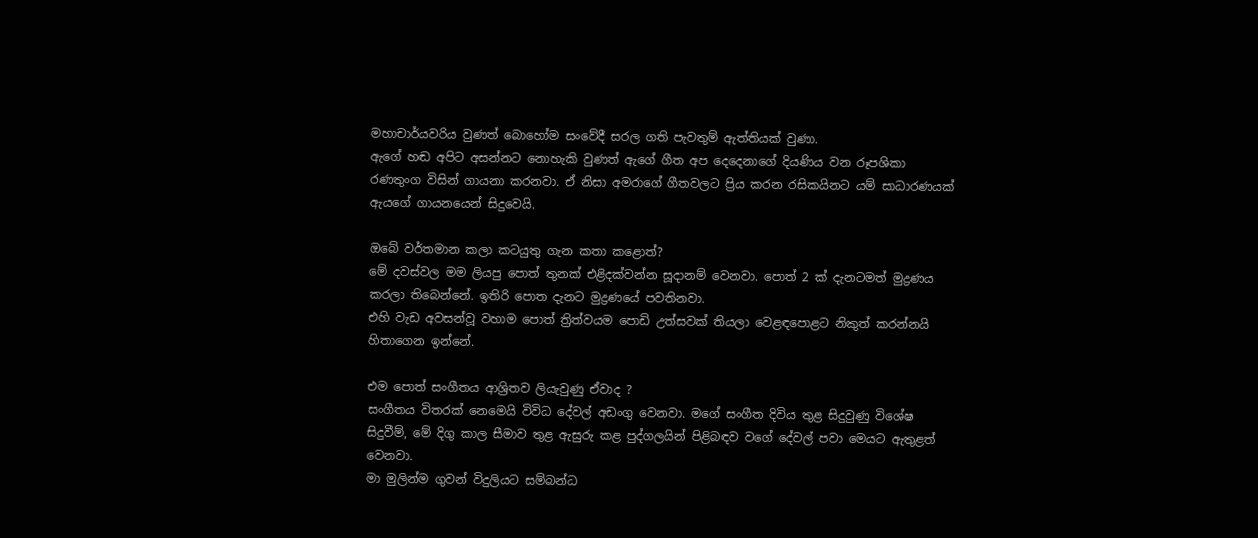මහාචාර්යවරිය වුණත් බොහෝම සංවේදී සරල ගති පැවතුම් ඇත්තියක් වුණා.
ඇගේ හඬ අපිට අසන්නට නොහැකි වුණත් ඇගේ ගීත අප දෙදෙනාගේ දියණිය වන රූපශිකා රණතුංග විසින් ගායනා කරනවා. ඒ නිසා අමරාගේ ගීතවලට ප්‍රිය කරන රසිකයිනට යම් සාධාරණයක් ඇයගේ ගායනයෙන් සිදුවෙයි.

ඔබේ වර්තමාන කලා කටයුතු ගැන කතා කළොත්?
මේ දවස්වල මම ලියපු පොත් තුනක් එළිදක්වන්න සූදානම් වෙනවා. පොත් 2 ක් දැනටමත් මුද්‍රණය කරලා තිබෙන්නේ. ඉතිරි පොත දැනට මුද්‍රණයේ පවතිනවා.
එහි වැඩ අවසන්වූ වහාම පොත් ත්‍රිත්වයම පොඩි උත්සවක් තියලා වෙළඳපොළට නිකුත් කරන්නයි හිතාගෙන ඉන්නේ.

එම පොත් සංගීතය ආශ්‍රිතව ලියැවුණු ඒවාද ?
සංගීතය විතරක් නෙමෙයි විවිධ දේවල් අඩංගු වෙනවා. මගේ සංගීත දිවිය තුළ සිදුවුණු විශේෂ සිදුවීම්, මේ දිගු කාල සීමාව තුළ ඇසුරු කළ පුද්ගලයින් පිළිබඳව වගේ දේවල් පවා මෙයට ඇතුළත් වෙනවා.
මා මුලින්ම ගුවන් විදුලියට සම්බන්ධ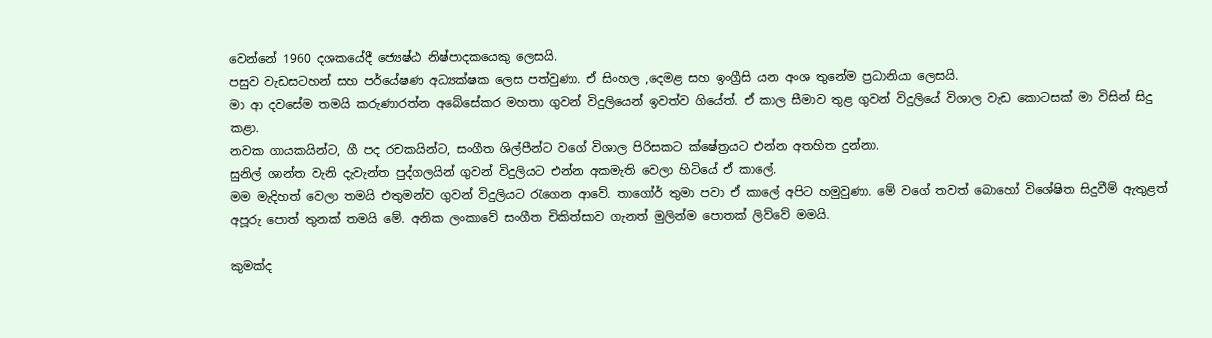වෙන්නේ 1960 දශකයේදී ජ්‍යෙෂ්ඨ නිෂ්පාදකයෙකු ලෙසයි.
පසුව වැඩසටහන් සහ පර්යේෂණ අධ්‍යක්ෂක ලෙස පත්වුණා. ඒ සිංහල ,දෙමළ සහ ඉංග්‍රීසි යන අංශ තුනේම ප්‍රධානියා ලෙසයි.
මා ආ දවසේම තමයි කරුණාරත්න අබේසේකර මහතා ගුවන් විදුලියෙන් ඉවත්ව ගියේත්. ඒ කාල සීමාව තුළ ගුවන් විදුලියේ විශාල වැඩ කොටසක් මා විසින් සිදු කළා.
නවක ගායකයින්ට, ගී පද රචකයින්ට, සංගීත ශිල්පීන්ට වගේ විශාල පිරිසකට ක්ෂේත්‍රයට එන්න අතහිත දුන්නා.
සුනිල් ශාන්ත වැනි දැවැන්ත පුද්ගලයින් ගුවන් විදුලියට එන්න අකමැති වෙලා හිටියේ ඒ කාලේ.
මම මැදිහත් වෙලා තමයි එතුමන්ව ගුවන් විදුලියට රැගෙන ආවේ. තාගෝර් තුමා පවා ඒ කාලේ අපිට හමුවුණා. මේ වගේ තවත් බොහෝ විශේෂිත සිදුවීම් ඇතුළත් අපූරු පොත් තුනක් තමයි මේ. අනික ලංකාවේ සංගීත චිකිත්සාව ගැනත් මුලින්ම පොතක් ලිව්වේ මමයි.

කුමක්ද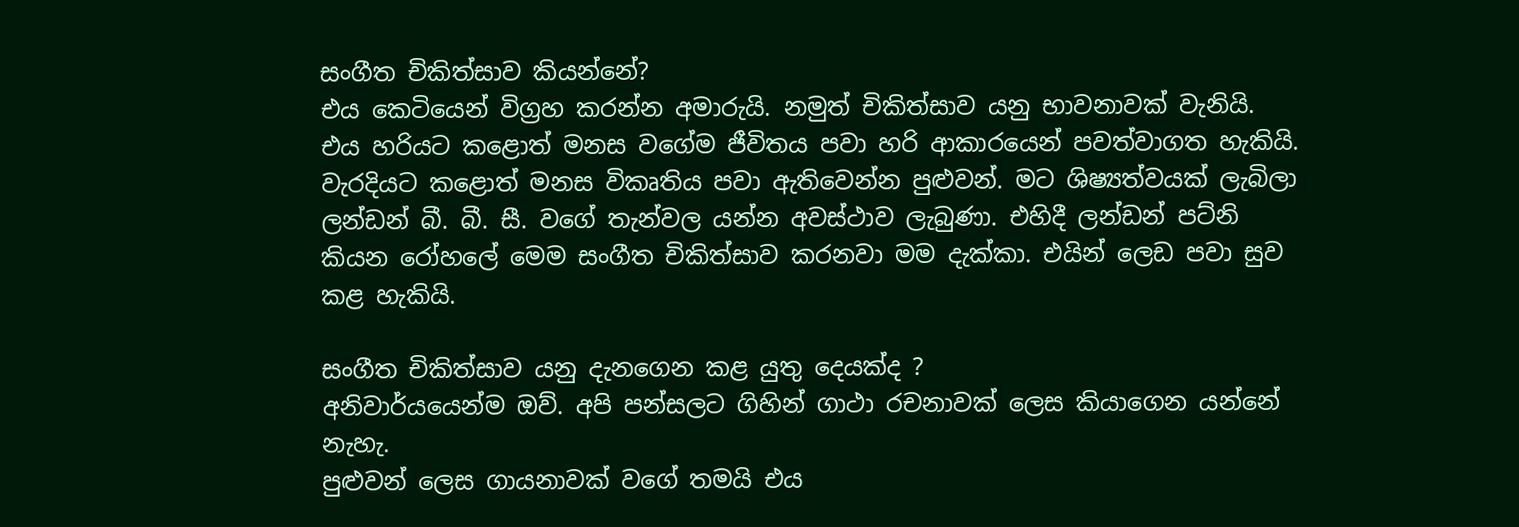සංගීත චිකිත්සාව කියන්නේ?
එය කෙටියෙන් විග්‍රහ කරන්න අමාරුයි. නමුත් චිකිත්සාව යනු භාවනාවක් වැනියි. එය හරියට කළොත් මනස වගේම ජීවිතය පවා හරි ආකාරයෙන් පවත්වාගත හැකියි.
වැරදියට කළොත් මනස විකෘතිය පවා ඇතිවෙන්න පුළුවන්. මට ශිෂ්‍යත්වයක් ලැබිලා ලන්ඩන් බී. බී. සී. වගේ තැන්වල යන්න අවස්ථාව ලැබුණා. එහිදී ලන්ඩන් පට්නි කියන රෝහලේ මෙම සංගීත චිකිත්සාව කරනවා මම දැක්කා. එයින් ලෙඩ පවා සුව කළ හැකියි.

සංගීත චිකිත්සාව යනු දැනගෙන කළ යුතු දෙයක්ද ?
අනිවාර්යයෙන්ම ඔව්. අපි පන්සලට ගිහින් ගාථා රචනාවක් ලෙස කියාගෙන යන්නේ නැහැ.
පුළුවන් ලෙස ගායනාවක් වගේ තමයි එය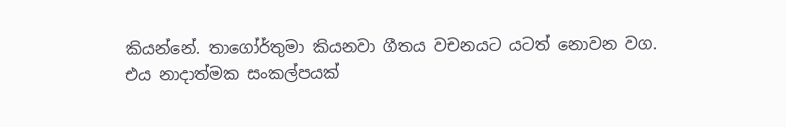කියන්නේ. තාගෝර්තුමා කියනවා ගීතය වචනයට යටත් නොවන වග.
එය නාදාත්මක සංකල්පයක්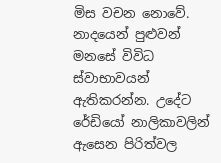මිස වචන නොවේ. නාදයෙන් පුළුවන් මනසේ විවිධ ස්වාභාවයන් ඇතිකරන්න. උදේට රේඩියෝ නාලිකාවලින් ඇසෙන පිරිත්වල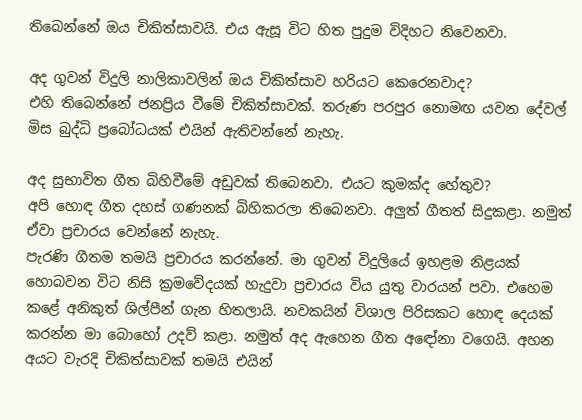තිබෙන්නේ ඔය චිකිත්සාවයි. එය ඇසූ විට හිත පුදුම විදිහට නිවෙනවා.

අද ගුවන් විදුලි නාලිකාවලින් ඔය චිකිත්සාව හරියට කෙරෙනවාද?
එහි තිබෙන්නේ ජනප්‍රිය වීමේ චිකිත්සාවක්. තරුණ පරපුර නොමඟ යවන දේවල් මිස බුද්ධි ප්‍රබෝධයක් එයින් ඇතිවන්නේ නැහැ.

අද සුභාවිත ගීත බිහිවීමේ අඩුවක් තිබෙනවා. එයට කුමක්ද හේතුව?
අපි හොඳ ගීත දහස් ගණනක් බිහිකරලා තිබෙනවා. අලුත් ගීතත් සිදුකළා. නමුත් ඒවා ප්‍රචාරය වෙන්නේ නැහැ.
පැරණි ගීතම තමයි ප්‍රචාරය කරන්නේ. මා ගුවන් විදුලියේ ඉහළම නිළයක් හොබවන විට නිසි ක්‍රමවේදයක් හැදුවා ප්‍රචාරය විය යුතු වාරයන් පවා. එහෙම කළේ අනිකුත් ශිල්පීන් ගැන හිතලායි. නවකයින් විශාල පිරිසකට හොඳ දෙයක් කරන්න මා බොහෝ උදව් කළා. නමුත් අද ඇහෙන ගීත අඳෝනා වගෙයි. අහන අයට වැරදි චිකිත්සාවක් තමයි එයින්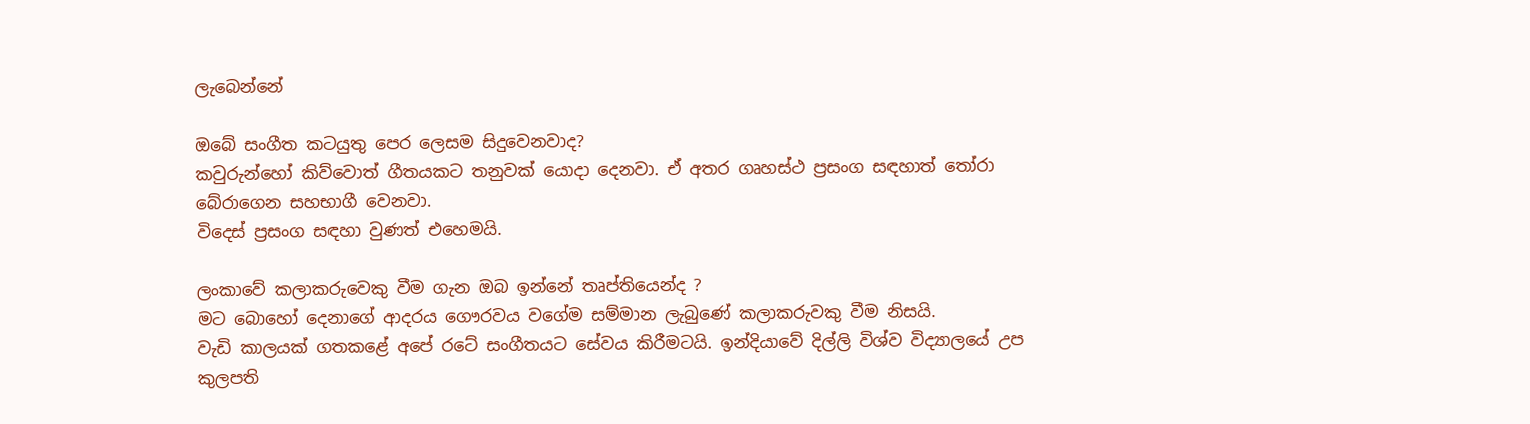ලැබෙන්නේ

ඔබේ සංගීත කටයුතු පෙර ලෙසම සිදුවෙනවාද?
කවුරුන්හෝ කිව්වොත් ගීතයකට තනුවක් යොදා දෙනවා. ඒ අතර ගෘහස්ථ ප්‍රසංග සඳහාත් තෝරා බේරාගෙන සහභාගී වෙනවා.
විදෙස් ප්‍රසංග සඳහා වුණත් එහෙමයි.

ලංකාවේ කලාකරුවෙකු වීම ගැන ඔබ ඉන්නේ තෘප්තියෙන්ද ?
මට බොහෝ දෙනාගේ ආදරය ගෞරවය වගේම සම්මාන ලැබුණේ කලාකරුවකු වීම නිසයි.
වැඩි කාලයක් ගතකළේ අපේ රටේ සංගීතයට සේවය කිරීමටයි. ඉන්දියාවේ දිල්ලි විශ්ව විද්‍යාලයේ උප කුලපති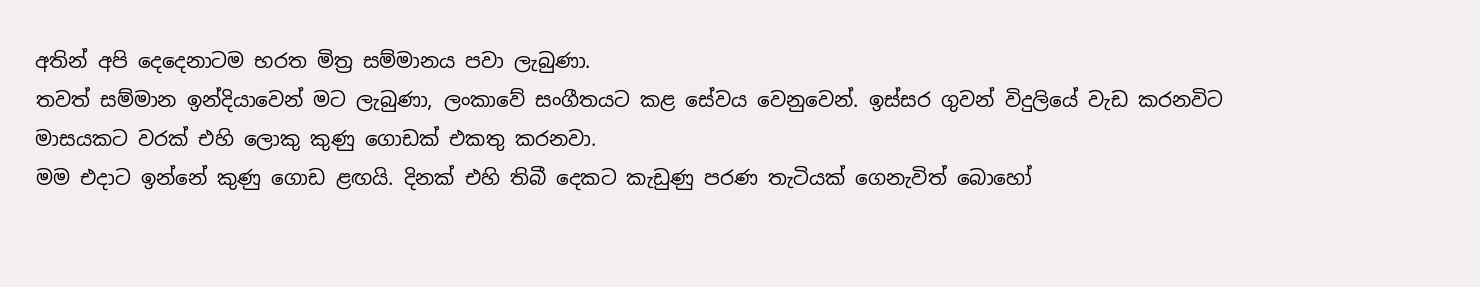අතින් අපි දෙදෙනාටම භරත මිත්‍ර සම්මානය පවා ලැබුණා.
තවත් සම්මාන ඉන්දියාවෙන් මට ලැබුණා, ලංකාවේ සංගීතයට කළ සේවය වෙනුවෙන්. ඉස්සර ගුවන් විදුලියේ වැඩ කරනවිට මාසයකට වරක් එහි ලොකු කුණු ගොඩක් එකතු කරනවා.
මම එදාට ඉන්නේ කුණු ගොඩ ළඟයි. දිනක් එහි තිබී දෙකට කැඩුණු පරණ තැටියක් ගෙනැවිත් බොහෝ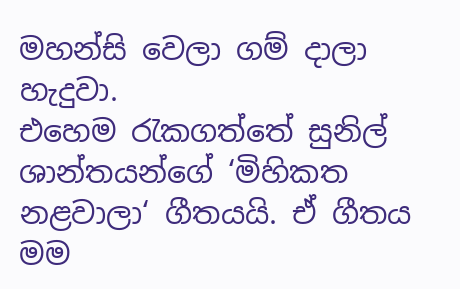මහන්සි වෙලා ගම් දාලා හැදුවා.
එහෙම රැකගත්තේ සුනිල් ශාන්තයන්ගේ ‘මිහිකත නළවාලා‘ ගීතයයි. ඒ ගීතය මම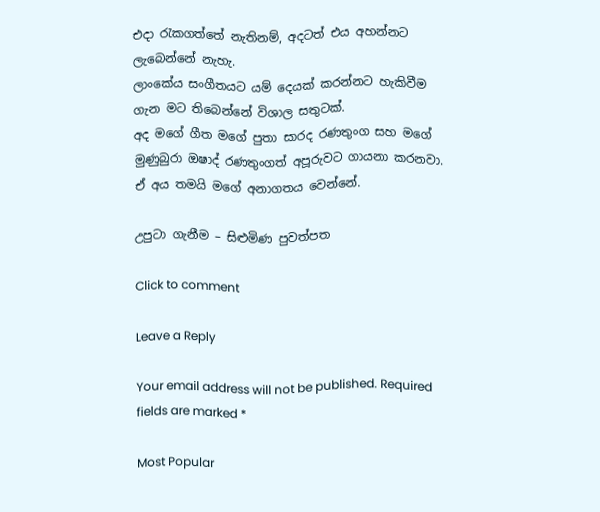එදා රැකගත්තේ නැතිනම්, අදටත් එය අහන්නට ලැබෙන්නේ නැහැ.
ලාංකේය සංගීතයට යම් දෙයක් කරන්නට හැකිවීම ගැන මට තිබෙන්නේ විශාල සතුටක්.
අද මගේ ගීත මගේ පුතා සාරද රණතුංග සහ මගේ මුණුබුරා ඔෂාද් රණතුංගත් අපූරුවට ගායනා කරනවා. ඒ අය තමයි මගේ අනාගතය වෙන්නේ.

උපුටා ගැනීම – සිළුමිණ පුවත්පත

Click to comment

Leave a Reply

Your email address will not be published. Required fields are marked *

Most Popular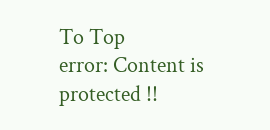To Top
error: Content is protected !!